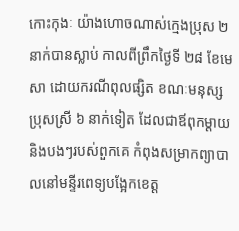កោះកុងៈ យ៉ាងហោចណាស់ក្មេងប្រុស ២ នាក់បានស្លាប់ កាលពីព្រឹកថ្ងៃទី ២៨ ខែមេសា ដោយករណីពុលផ្សិត ខណៈមនុស្សប្រុសស្រី ៦ នាក់ទៀត ដែលជាឪពុកម្ដាយ និងបងៗរបស់ពួកគេ កំពុងសម្រាកព្យាបាលនៅមន្ទីរពេទ្យបង្អែកខេត្ត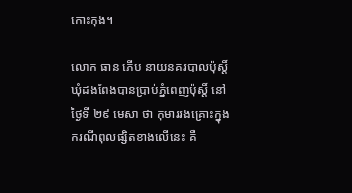កោះកុង។

លោក ធាន ភើប នាយនគរបាលប៉ុស្តិ៍ឃុំដងពែងបានប្រាប់ភ្នំពេញប៉ុស្តិ៍ នៅថ្ងៃទី ២៩ មេសា ថា កុមាររងគ្រោះក្នុងករណីពុលផ្សិតខាងលើនេះ គឺ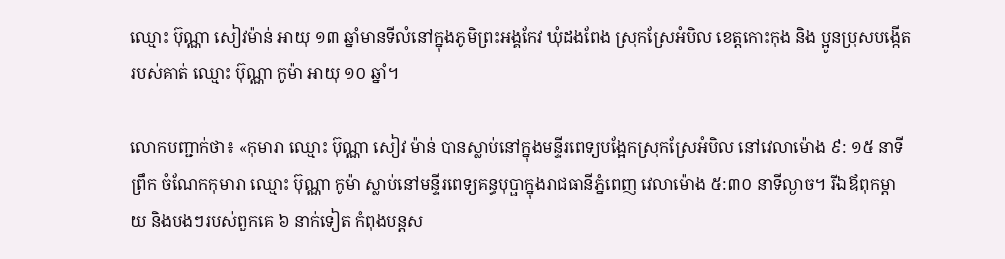ឈ្មោះ ប៊ុណ្ណា សៀវម៉ាន់ អាយុ ១៣ ឆ្នាំមានទីលំនៅក្នុងភូមិព្រះអង្គកែវ ឃុំដងពែង ស្រុកស្រែអំបិល ខេត្តកោះកុង និង ប្អូនប្រុសបង្កើតរបស់គាត់ ឈ្មោះ ប៊ុណ្ណា កូម៉ា អាយុ ១០ ឆ្នាំ។

លោកបញ្ជាក់ថា៖ «កុមារា ឈ្មោះ ប៊ុណ្ណា សៀវ ម៉ាន់ បានស្លាប់នៅក្នុងមន្ទីរពេទ្យបង្អែកស្រុកស្រែអំបិល នៅវេលាម៉ោង ៩: ១៥ នាទីព្រឹក ចំណែកកុមារា ឈ្មោះ ប៊ុណ្ណា កូម៉ា ស្លាប់នៅមន្ទីរពេទ្យគន្ធបុប្ផាក្នុងរាជធានីភ្នំពេញ វេលាម៉ោង ៥:៣០ នាទីល្ងាច។ រីឯឪពុកម្ដាយ និងបងៗរបស់ពួកគេ ៦ នាក់ទៀត កំពុងបន្តស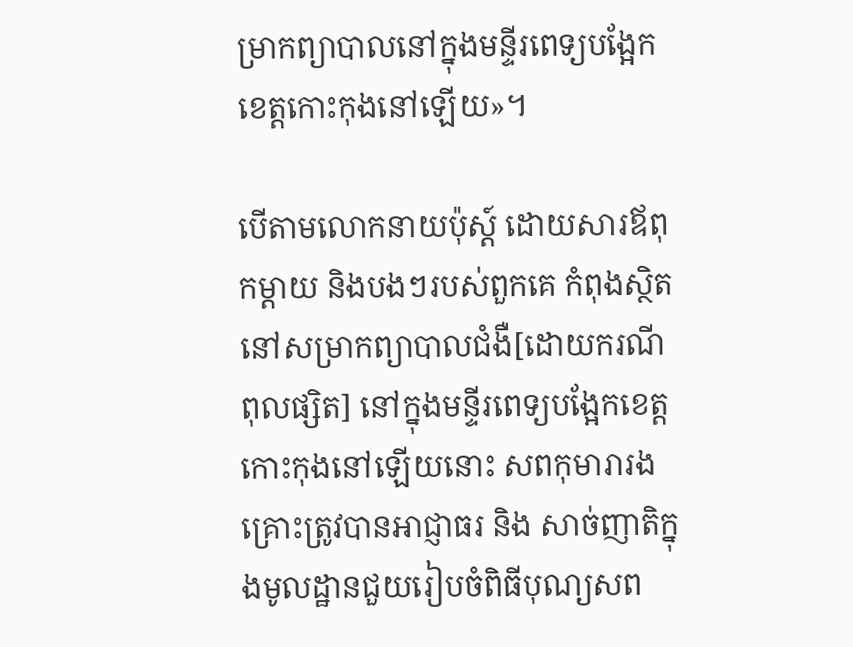ម្រាកព្យាបាលនៅក្នុងមន្ទីរពេទ្យបង្អែកខេត្តកោះកុងនៅឡើយ»។

បើតាមលោកនាយប៉ុស្ត៍ ដោយសារឪពុកម្ដាយ និងបងៗរបស់ពួកគេ កំពុងស្ថិតនៅសម្រាកព្យាបាលជំងឺ[ដោយករណីពុលផ្សិត] នៅក្នុងមន្ទីរពេទ្យបង្អែកខេត្តកោះកុងនៅឡើយនោះ សពកុមារារងគ្រោះត្រូវបានអាជ្ញាធរ និង សាច់ញាតិក្នុងមូលដ្ឋានជួយរៀបចំពិធីបុណ្យសព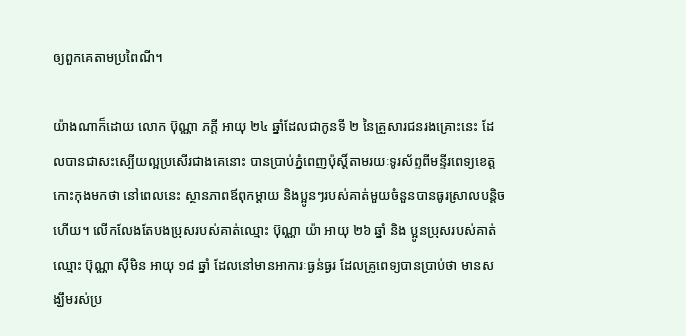ឲ្យពួកគេតាមប្រពៃណី។

យ៉ាងណាក៏ដោយ លោក ប៊ុណ្ណា ភក្ដី អាយុ ២៤ ឆ្នាំដែលជាកូនទី ២ នៃគ្រួសារជនរងគ្រោះនេះ ដែលបានជាសះស្បើយល្អប្រសើរជាងគេនោះ បានប្រាប់ភ្នំពេញប៉ុស្តិ៍តាមរយៈទូរស័ព្ទពីមន្ទីរពេទ្យខេត្តកោះកុងមកថា នៅពេលនេះ ស្ថានភាពឪពុកម្ដាយ និងប្អូនៗរបស់គាត់មួយចំនួនបានធូរស្រាលបន្តិចហើយ។ លើកលែងតែបងប្រុសរបស់គាត់ឈ្មោះ ប៊ុណ្ណា យ៉ា អាយុ ២៦ ឆ្នាំ និង ប្អូនប្រុសរបស់គាត់ឈ្មោះ ប៊ុណ្ណា ស៊ីមិន អាយុ ១៨ ឆ្នាំ ដែលនៅមានអាការៈធ្ងន់ធ្ងរ ដែលគ្រូពេទ្យបានប្រាប់ថា មានសង្ឃឹមរស់ប្រ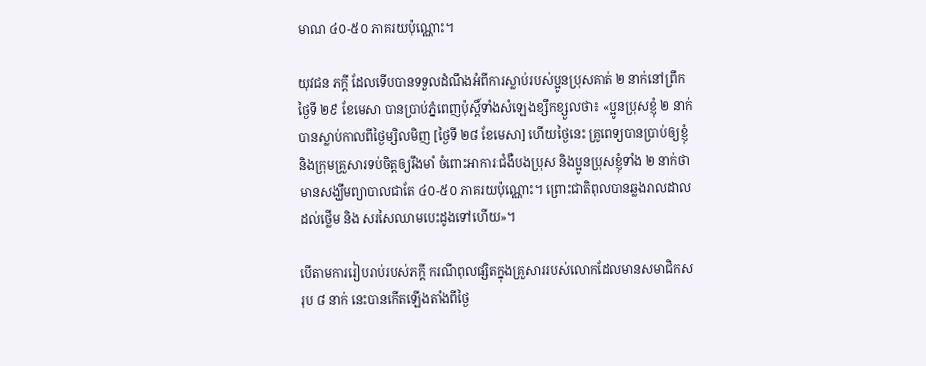មាណ ៤០-៥០ ភាគរយប៉ុណ្ណោះ។

យុវជន ភក្ដី ដែលទើបបានទទួលដំណឹងអំពីការស្លាប់របស់ប្អូនប្រុសគាត់ ២ នាក់នៅព្រឹកថ្ងៃទី ២៩ ខែមេសា បានប្រាប់ភ្នំពេញប៉ុស្តិ៍ទាំងសំឡេងខ្សឹកខ្សួលថា៖ «ប្អូនប្រុសខ្ញុំ ២ នាក់បានស្លាប់កាលពីថ្ងៃម្សិលមិញ [ថ្ងៃទី ២៨ ខែមេសា] ហើយថ្ងៃនេះ គ្រូពេទ្យបានប្រាប់ឲ្យខ្ញុំ និងក្រុមគ្រួសារទប់ចិត្តឲ្យរឹងមាំ ចំពោះអាការៈជំងឺបងប្រុស និងប្អូនប្រុសខ្ញុំទាំង ២ នាក់ថាមានសង្ឃឹមព្យាបាលជាតែ ៤០-៥០ ភាគរយប៉ុណ្ណោះ។ ព្រោះជាតិពុលបានឆ្លងរាលដាលដល់ថ្លើម និង សរសៃឈាមបេះដូងទៅហើយ»។

បើតាមការរៀបរាប់របស់ភក្ដី ករណីពុលផ្សិតក្នុងគ្រួសាររបស់លោកដែលមានសមាជិកសរុប ៨ នាក់ នេះបានកើតឡើងតាំងពីថ្ងៃ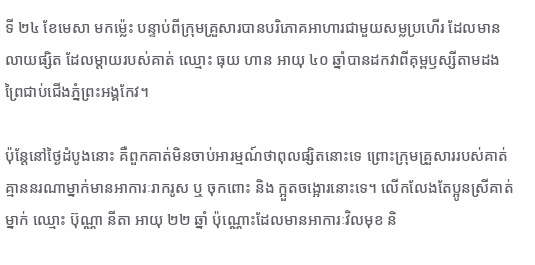ទី ២៤ ខែមេសា មកម្ល៉េះ បន្ទាប់ពីក្រុមគ្រួសារបានបរិភោគអាហារជាមួយសម្លប្រហើរ ដែលមានលាយផ្សិត ដែលម្ដាយរបស់គាត់ ឈ្មោះ ធុយ ហាន អាយុ ៤០ ឆ្នាំបានដកវាពីគុម្ពឫស្សីតាមដងព្រៃជាប់ជើងភ្នំព្រះអង្គកែវ។

ប៉ុន្តែនៅថ្ងៃដំបូងនោះ គឺពួកគាត់មិនចាប់អារម្មណ៍ថាពុលផ្សិតនោះទេ ព្រោះក្រុមគ្រួសាររបស់គាត់គ្មាននរណាម្នាក់មានអាការៈរាករូស ឬ ចុកពោះ និង ក្អួតចង្អោរនោះទេ។ លើកលែងតែប្អូនស្រីគាត់ម្នាក់ ឈ្មោះ ប៊ុណ្ណា នីតា អាយុ ២២ ឆ្នាំ ប៉ុណ្ណោះដែលមានអាការៈវិលមុខ និ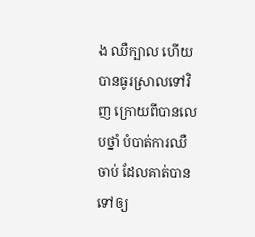ង ឈឺក្បាល ហើយបានធូរស្រាលទៅវិញ ក្រោយពីបានលេបថ្នាំ បំបាត់ការឈឺចាប់ ដែលគាត់បានទៅឲ្យ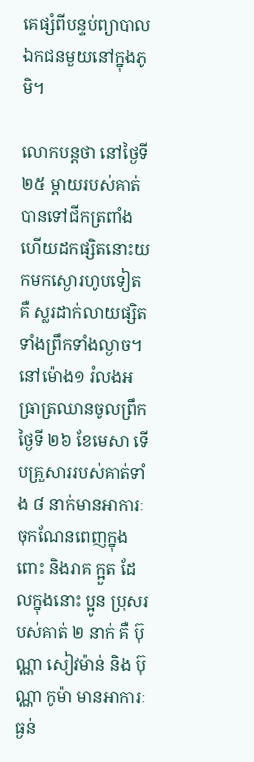គេផ្សំពីបន្ទប់ព្យាបាលឯកជនមួយនៅក្នុងភូមិ។

លោកបន្តថា នៅថ្ងៃទី ២៥ ម្ដាយរបស់គាត់បានទៅជីកត្រពាំង ហើយដកផ្សិតនោះយកមកស្ងោរហូបទៀត គឺ ស្លរដាក់លាយផ្សិតទាំងព្រឹកទាំងល្ងាច។ នៅម៉ោង១ រំលងអធ្រាត្រឈានចូលព្រឹកថ្ងៃទី ២៦ ខែមេសា ទើបគ្រួសាររបស់គាត់ទាំង ៨ នាក់មានអាការៈ ចុកណែនពេញក្នុងពោះ និងរាគ ក្អួត ដែលក្នុងនោះ ប្អូន ប្រុសរបស់គាត់ ២ នាក់ គឺ ប៊ុណ្ណា សៀវម៉ាន់ និង ប៊ុណ្ណា កូម៉ា មានអាការៈធ្ងន់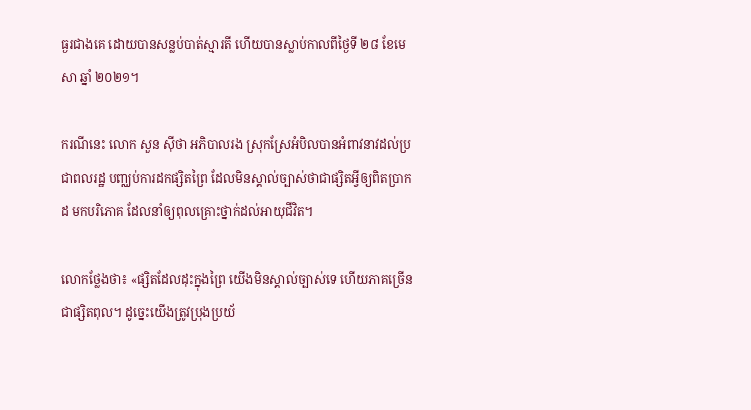ធ្ងរជាងគេ ដោយបានសន្លប់បាត់ស្មារតី ហើយបានស្លាប់កាលពីថ្ងៃទី ២៨ ខែមេសា ឆ្នាំ ២០២១។

ករណីនេះ លោក សួន ស៊ីថា អភិបាលរង ស្រុកស្រែអំបិលបានអំពាវនាវដល់ប្រជាពលរដ្ឋ បញ្ឈប់ការដកផ្សិតព្រៃ ដែលមិនស្គាល់ច្បាស់ថាជាផ្សិតអ្វីឲ្យពិតប្រាកដ មកបរិភោគ ដែលនាំឲ្យពុលគ្រោះថ្នាក់ដល់អាយុជីវិត។

លោកថ្លែងថា៖ «ផ្សិតដែលដុះក្នុងព្រៃ យើងមិនស្គាល់ច្បាស់ទេ ហើយភាគច្រើនជាផ្សិតពុល។ ដូច្នេះយើងត្រូវប្រុងប្រយ័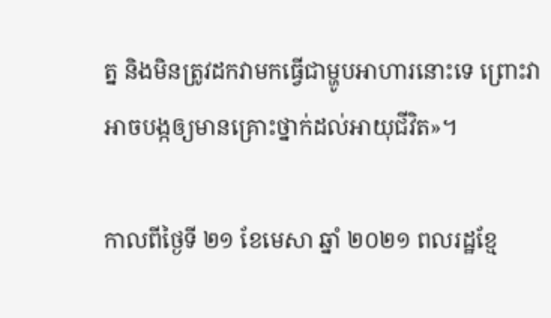ត្ន និងមិនត្រូវដកវាមកធ្វើជាម្ហូបអាហារនោះទេ ព្រោះវាអាចបង្កឲ្យមានគ្រោះថ្នាក់ដល់អាយុជីវិត»។

កាលពីថ្ងៃទី ២១ ខែមេសា ឆ្នាំ ២០២១ ពលរដ្ឋខ្មែ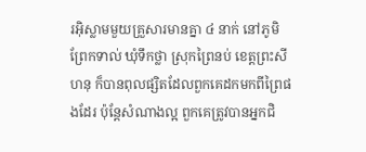រអ៊ិស្លាមមួយគ្រួសារមានគ្នា ៤ នាក់ នៅភូមិព្រែកទាល់ ឃុំទឹកថ្លា ស្រុកព្រៃនប់ ខេត្តព្រះសីហនុ ក៏បានពុលផ្សិតដែលពួកគេដកមកពីព្រៃផងដែរ ប៉ុន្តែសំណាងល្អ ពួកគេត្រូវបានអ្នកជិ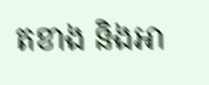តខាង និងអា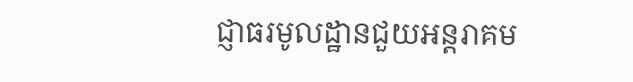ជ្ញាធរមូលដ្ឋានជួយអន្តរាគម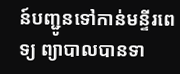ន៍បញ្ជូនទៅកាន់មន្ទីរពេទ្យ ព្យាបាលបានទា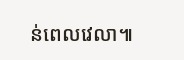ន់ពេលវេលា៕